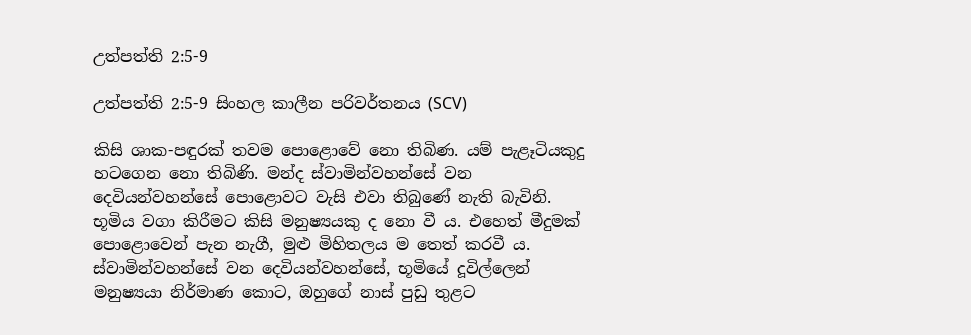උත්පත්ති 2:5-9

උත්පත්ති 2:5-9 සිංහල කාලීන පරිවර්තනය (SCV)

කිසි ශාක-පඳුරක් තවම පොළොවේ නො තිබිණ. යම් පැළෑටියකුදු හටගෙන නො තිබිණි. මන්ද ස්වාමින්වහන්සේ වන දෙවියන්වහන්සේ පොළොවට වැසි එවා තිබුණේ නැති බැවිනි. භූමිය වගා කිරීමට කිසි මනුෂ්‍යයකු ද නො වී ය. එහෙත් මීදුමක් පොළොවෙන් පැන නැගී, මුළු මිහිතලය ම තෙත් කරවී ය. ස්වාමින්වහන්සේ වන දෙවියන්වහන්සේ, භූමියේ දූවිල්ලෙන් මනුෂ්‍යයා නිර්මාණ කොට, ඔහුගේ නාස් පුඩු තුළට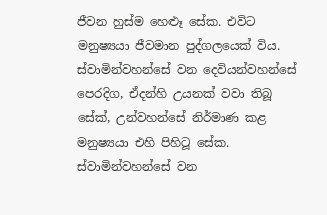ජීවන හුස්ම හෙළූ සේක. එවිට මනුෂ්‍යයා ජීවමාන පුද්ගලයෙක් විය. ස්වාමින්වහන්සේ වන දෙවියන්වහන්සේ පෙරදිග, ඒදන්හි උයනක් වවා තිබූ සේක්, උන්වහන්සේ නිර්මාණ කළ මනුෂ්‍යයා එහි පිහිටූ සේක. ස්වාමින්වහන්සේ වන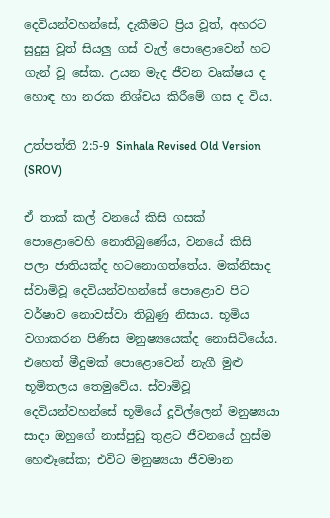දෙවියන්වහන්සේ, දැකීමට ප්‍රිය වූත්, අහරට සුදුසු වූත් සියලු ගස් වැල් පොළොවෙන් හට ගැන් වූ සේක. උයන මැද ජීවන වෘක්ෂය ද හොඳ හා නරක නිශ්චය කිරීමේ ගස ද විය.

උත්පත්ති 2:5-9 Sinhala Revised Old Version (SROV)

ඒ තාක් කල් වනයේ කිසි ගසක් පොළොවෙහි නොතිබුණේය, වනයේ කිසි පලා ජාතියක්ද හටනොගත්තේය. මක්නිසාද ස්වාමිවූ දෙවියන්වහන්සේ පොළොව පිට වර්ෂාව නොවස්වා තිබුණු නිසාය. භූමිය වගාකරන පිණිස මනුෂ්‍යයෙක්ද නොසිටියේය. එහෙත් මීදුමක් පොළොවෙන් නැගී මුළු භූමිතලය තෙමුවේය. ස්වාමිවූ දෙවියන්වහන්සේ භූමියේ දූවිල්ලෙන් මනුෂ්‍යයා සාදා ඔහුගේ නාස්පුඩු තුළට ජීවනයේ හුස්ම හෙළූසේක; එවිට මනුෂ්‍යයා ජීවමාන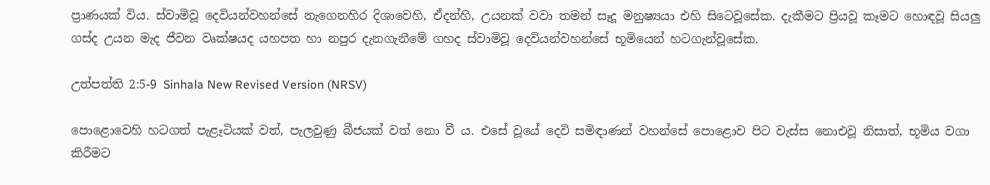ප්‍රාණයක් විය. ස්වාමිවූ දෙවියන්වහන්සේ නැගෙනහිර දිශාවෙහි, ඒදන්හි, උයනක් වවා තමන් සෑදූ මනුෂ්‍යයා එහි සිටෙවූසේක. දැකීමට ප්‍රියවූ කෑමට හොඳවූ සියලු ගස්ද උයන මැද ජීවන වෘක්ෂයද යහපත හා නපුර දැනගැනීමේ ගහද ස්වාමිවූ දෙවියන්වහන්සේ භූමියෙන් හටගැන්වූසේක.

උත්පත්ති 2:5-9 Sinhala New Revised Version (NRSV)

පොළොවෙහි හටගත් පැළෑටියක් වත්, පැලවුණු බීජයක් වත් නො වී ය. එසේ වූයේ දෙවි සමිඳාණන් වහන්සේ පොළොව පිට වැස්ස නොඑවූ නිසාත්, භූමිය වගා කිරීමට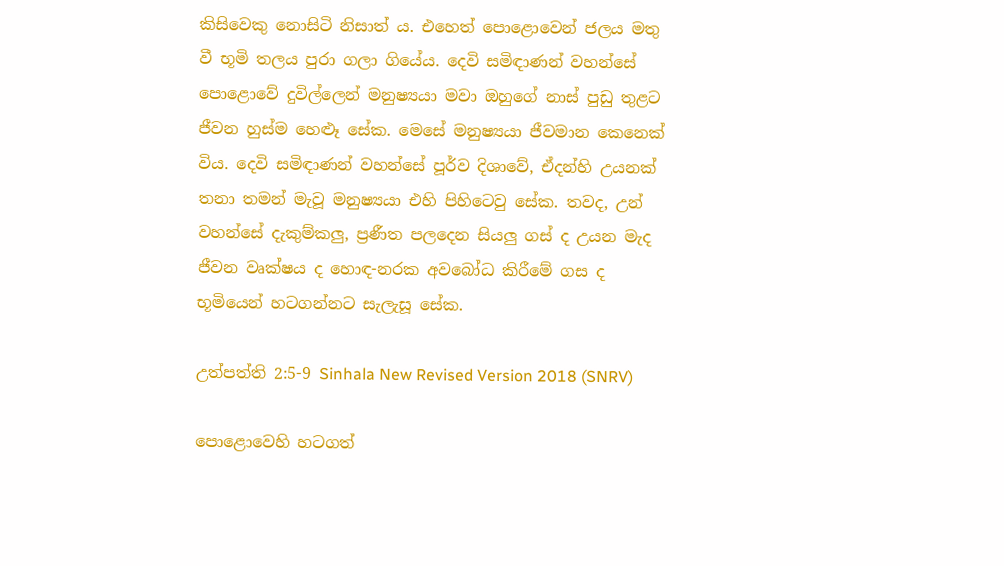කිසිවෙකු නොසිටි නිසාත් ය. එහෙත් පොළොවෙන් ජලය මතු වී භූමි තලය පුරා ගලා ගියේය. දෙවි සමිඳාණන් වහන්සේ පොළොවේ දුවිල්ලෙන් මනුෂ්‍යයා මවා ඔහුගේ නාස් පුඩු තුළට ජීවන හුස්ම හෙළූ සේක. මෙසේ මනුෂ්‍යයා ජීවමාන කෙනෙක් විය. දෙවි සමිඳාණන් වහන්සේ පූර්ව දිශාවේ, ඒදන්හි උයනක් තනා තමන් මැවූ මනුෂ්‍යයා එහි පිහිටෙවු සේක. තවද, උන් වහන්සේ දැකුම්කලු, ප්‍රණීත පලදෙන සියලු ගස් ද උයන මැද ජීවන වෘක්ෂය ද හොඳ-නරක අවබෝධ කිරීමේ ගස ද භූමියෙන් හටගන්නට සැලැසූ සේක.

උත්පත්ති 2:5-9 Sinhala New Revised Version 2018 (SNRV)

පොළොවෙහි හටගත්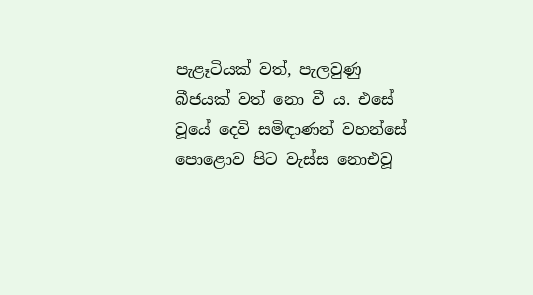පැළෑටියක් වත්, පැලවුණු බීජයක් වත් නො වී ය. එසේ වූයේ දෙවි සමිඳාණන් වහන්සේ පොළොව පිට වැස්ස නොඑවූ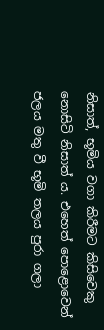නිසාත්, භූමිය වගා කිරීමට කිසිවෙකු නොසිටි නිසාත් ය. එහෙත් පොළොවෙන් ජලය මතු වී භූමි තලය පුරා ගලා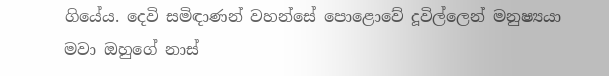ගියේය. දෙවි සමිඳාණන් වහන්සේ පොළොවේ දූවිල්ලෙන් මනුෂ්‍යයා මවා ඔහුගේ නාස්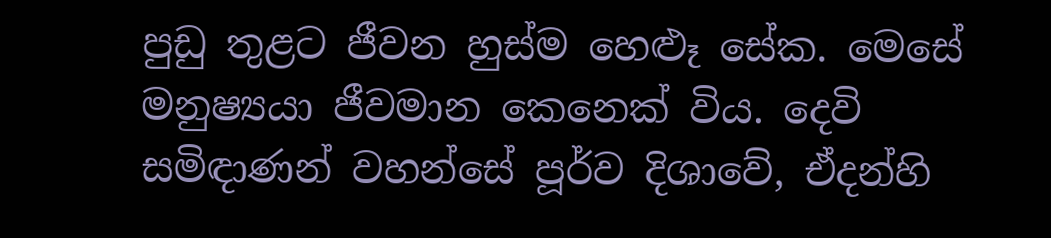පුඩු තුළට ජීවන හුස්ම හෙළූ සේක. මෙසේ මනුෂ්‍යයා ජීවමාන කෙනෙක් විය. දෙවි සමිඳාණන් වහන්සේ පූර්ව දිශාවේ, ඒදන්හි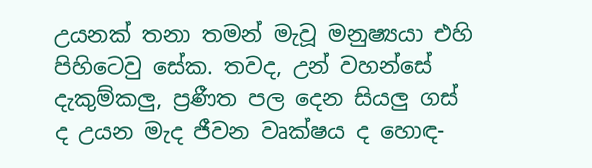උයනක් තනා තමන් මැවූ මනුෂ්‍යයා එහි පිහිටෙවු සේක. තවද, උන් වහන්සේ දැකුම්කලු, ප්‍රණීත පල දෙන සියලු ගස් ද උයන මැද ජීවන වෘක්ෂය ද හොඳ-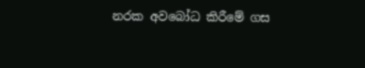නරක අවබෝධ කිරීමේ ගස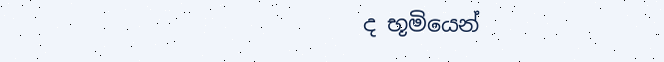ද භූමියෙන්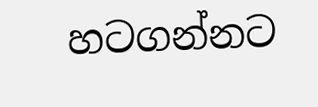හටගන්නට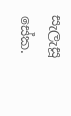සැලැසූ සේක.